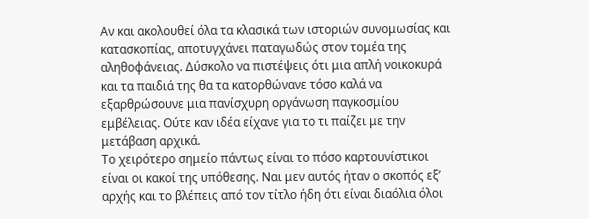Αν και ακολουθεί όλα τα κλασικά των ιστοριών συνομωσίας και κατασκοπίας, αποτυγχάνει παταγωδώς στον τομέα της αληθοφάνειας. Δύσκολο να πιστέψεις ότι μια απλή νοικοκυρά και τα παιδιά της θα τα κατορθώνανε τόσο καλά να εξαρθρώσουνε μια πανίσχυρη οργάνωση παγκοσμίου εμβέλειας. Ούτε καν ιδέα είχανε για το τι παίζει με την μετάβαση αρχικά.
Το χειρότερο σημείο πάντως είναι το πόσο καρτουνίστικοι είναι οι κακοί της υπόθεσης. Ναι μεν αυτός ήταν ο σκοπός εξ’ αρχής και το βλέπεις από τον τίτλο ήδη ότι είναι διαόλια όλοι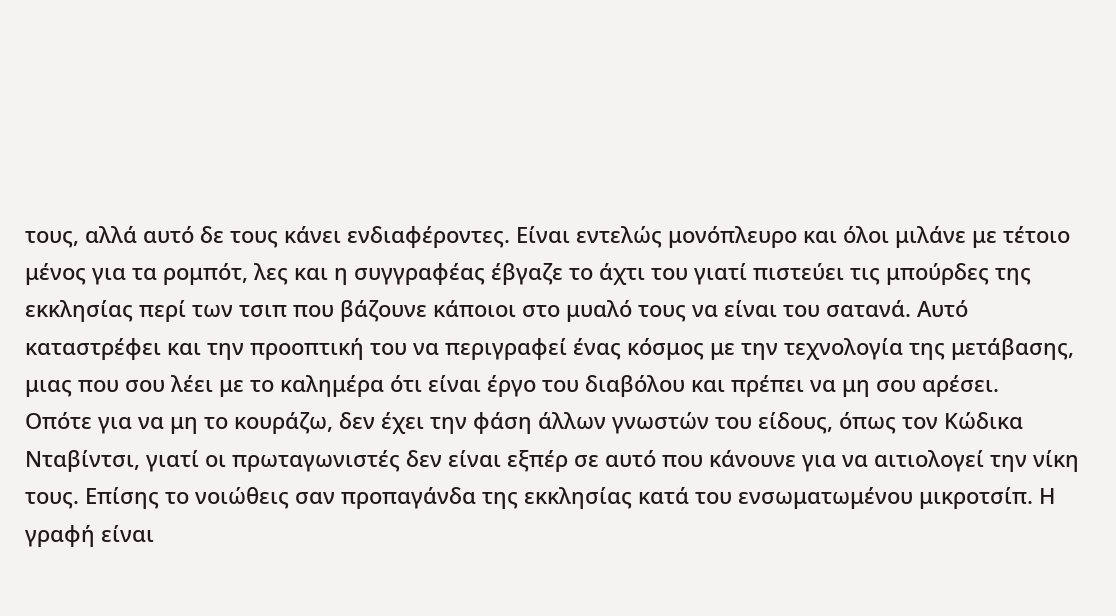τους, αλλά αυτό δε τους κάνει ενδιαφέροντες. Είναι εντελώς μονόπλευρο και όλοι μιλάνε με τέτοιο μένος για τα ρομπότ, λες και η συγγραφέας έβγαζε το άχτι του γιατί πιστεύει τις μπούρδες της εκκλησίας περί των τσιπ που βάζουνε κάποιοι στο μυαλό τους να είναι του σατανά. Αυτό καταστρέφει και την προοπτική του να περιγραφεί ένας κόσμος με την τεχνολογία της μετάβασης, μιας που σου λέει με το καλημέρα ότι είναι έργο του διαβόλου και πρέπει να μη σου αρέσει.
Οπότε για να μη το κουράζω, δεν έχει την φάση άλλων γνωστών του είδους, όπως τον Κώδικα Νταβίντσι, γιατί οι πρωταγωνιστές δεν είναι εξπέρ σε αυτό που κάνουνε για να αιτιολογεί την νίκη τους. Επίσης το νοιώθεις σαν προπαγάνδα της εκκλησίας κατά του ενσωματωμένου μικροτσίπ. Η γραφή είναι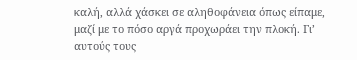καλή, αλλά χάσκει σε αληθοφάνεια όπως είπαμε, μαζί με το πόσο αργά προχωράει την πλοκή. Γι’ αυτούς τους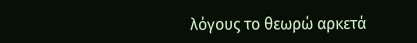λόγους το θεωρώ αρκετά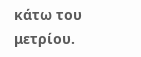κάτω του μετρίου.